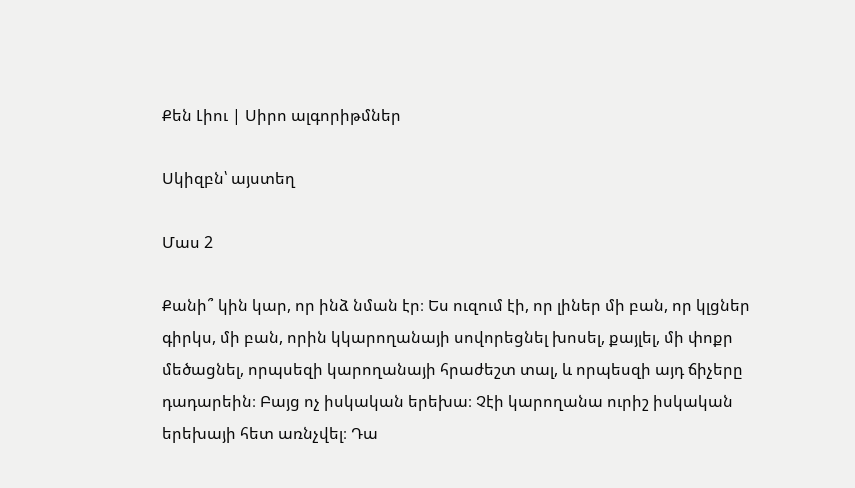Քեն Լիու | Սիրո ալգորիթմներ

Սկիզբն՝ այստեղ

Մաս 2

Քանի՞ կին կար, որ ինձ նման էր։ Ես ուզում էի, որ լիներ մի բան, որ կլցներ գիրկս, մի բան, որին կկարողանայի սովորեցնել խոսել, քայլել, մի փոքր մեծացնել, որպսեզի կարողանայի հրաժեշտ տալ, և որպեսզի այդ ճիչերը դադարեին։ Բայց ոչ իսկական երեխա։ Չէի կարողանա ուրիշ իսկական երեխայի հետ առնչվել։ Դա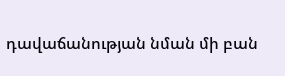դավաճանության նման մի բան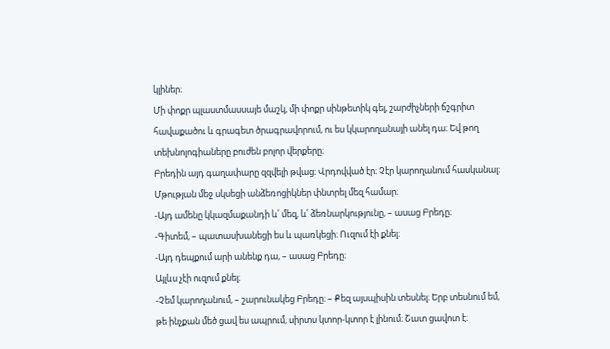կլիներ։
Մի փոքր պլաստմասսայե մաշկ, մի փոքր սինթետիկ գել, շարժիչների ճշգրիտ հավաքածու և գրագետ ծրագրավորում, ու ես կկարողանայի անել դա։ Եվ թող տեխնոլոգիաները բուժեն բոլոր վերքերը։
Բրեդին այդ գաղափարը զզվելի թվաց։ Վրդովված էր։ Չէր կարողանում հասկանալ։
Մթության մեջ սկսեցի անձեռոցիկներ փնտրել մեզ համար։
-Այդ ամենը կկազմաքանդի և՛ մեզ, և՛ ձեռնարկությունը, – ասաց Բրեդը։
-Գիտեմ, – պատասխանեցի ես և պառկեցի։ Ուզում էի քնել։
-Այդ դեպքում արի անենք դա, – ասաց Բրեդը։
Այլևս չէի ուզում քնել։
-Չեմ կարողանում, – շարունակեց Բրեդը։ – Քեզ այսպիսին տեսնել։ Երբ տեսնում եմ, թե ինչքան մեծ ցավ ես ապրում, սիրտս կտոր-կտոր է լինում։ Շատ ցավոտ է։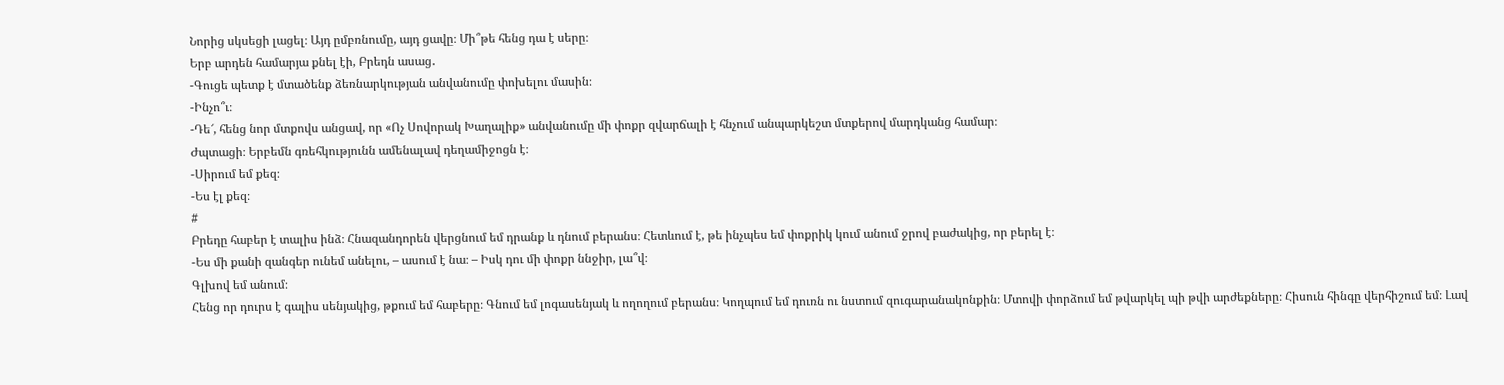Նորից սկսեցի լացել։ Այդ ըմբռնումը, այդ ցավը։ Մի՞թե հենց դա է սերը։
Երբ արդեն համարյա քնել էի, Բրեդն ասաց․
-Գուցե պետք է մտածենք ձեռնարկության անվանումը փոխելու մասին։
-Ինչո՞ւ։
-Դե՜, հենց նոր մտքովս անցավ, որ «Ոչ Սովորակ Խաղալիք» անվանումը մի փոքր զվարճալի է հնչում անպարկեշտ մտքերով մարդկանց համար։
Ժպտացի։ Երբեմն գռեհկությունն ամենալավ դեղամիջոցն է։
-Սիրում եմ քեզ։
-Ես էլ քեզ։
#
Բրեդը հաբեր է տալիս ինձ։ Հնազանդորեն վերցնում եմ դրանք և դնում բերանս։ Հետևում է, թե ինչպես եմ փոքրիկ կում անում ջրով բաժակից, որ բերել է։
-Ես մի քանի զանգեր ունեմ անելու, – ասում է նա։ – Իսկ դու մի փոքր ննջիր, լա՞վ։
Գլխով եմ անում։
Հենց որ դուրս է գալիս սենյակից, թքում եմ հաբերը։ Գնում եմ լոգասենյակ և ողողում բերանս։ Կողպում եմ դուռն ու նստում զուգարանակոնքին։ Մտովի փորձում եմ թվարկել պի թվի արժեքները։ Հիսուն հինգը վերհիշում եմ։ Լավ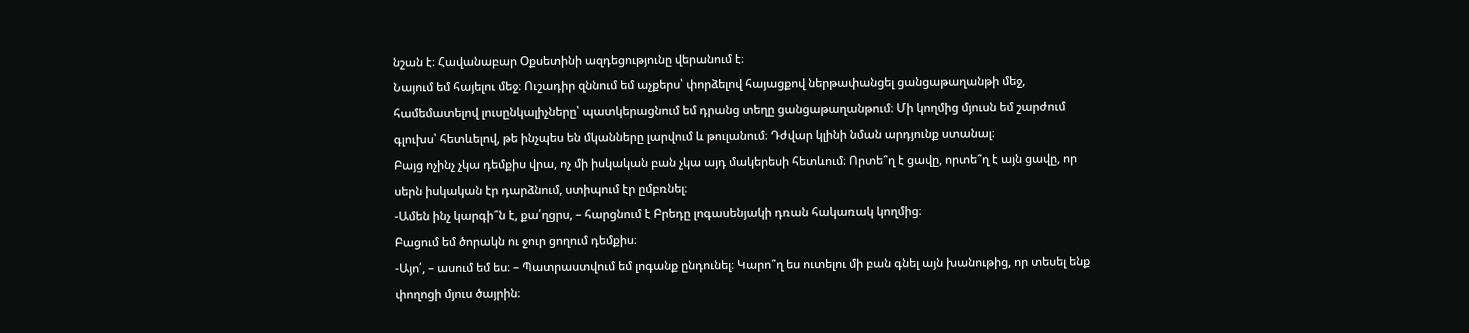նշան է։ Հավանաբար Օքսետինի ազդեցությունը վերանում է։
Նայում եմ հայելու մեջ։ Ուշադիր զննում եմ աչքերս՝ փորձելով հայացքով ներթափանցել ցանցաթաղանթի մեջ, համեմատելով լուսընկալիչները՝ պատկերացնում եմ դրանց տեղը ցանցաթաղանթում։ Մի կողմից մյուսն եմ շարժում գլուխս՝ հետևելով, թե ինչպես են մկանները լարվում և թուլանում։ Դժվար կլինի նման արդյունք ստանալ։
Բայց ոչինչ չկա դեմքիս վրա, ոչ մի իսկական բան չկա այդ մակերեսի հետևում։ Որտե՞ղ է ցավը, որտե՞ղ է այն ցավը, որ սերն իսկական էր դարձնում, ստիպում էր ըմբռնել։
-Ամեն ինչ կարգի՞ն է, քա՛ղցրս, – հարցնում է Բրեդը լոգասենյակի դռան հակառակ կողմից։
Բացում եմ ծորակն ու ջուր ցողում դեմքիս։
-Այո՛, – ասում եմ ես։ – Պատրաստվում եմ լոգանք ընդունել։ Կարո՞ղ ես ուտելու մի բան գնել այն խանութից, որ տեսել ենք փողոցի մյուս ծայրին։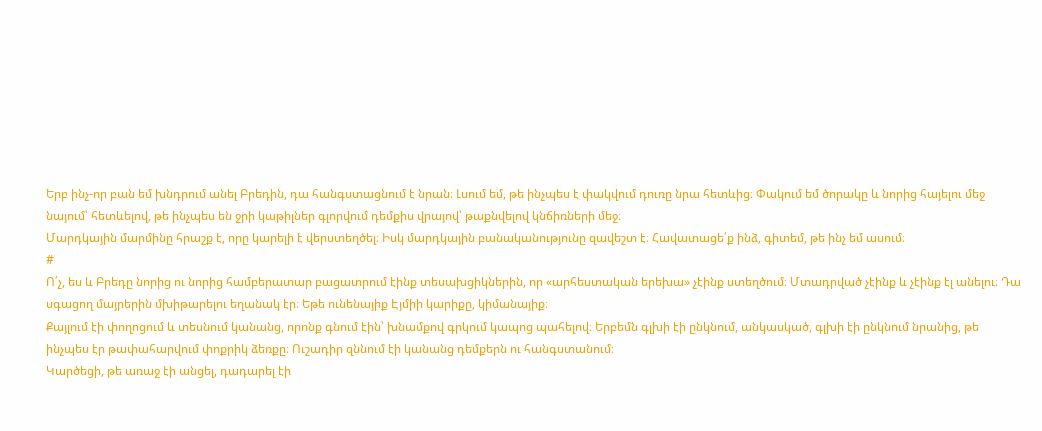Երբ ինչ-որ բան եմ խնդրում անել Բրեդին, դա հանգստացնում է նրան։ Լսում եմ, թե ինչպես է փակվում դուռը նրա հետևից։ Փակում եմ ծորակը և նորից հայելու մեջ նայում՝ հետևելով, թե ինչպես են ջրի կաթիլներ գլորվում դեմքիս վրայով՝ թաքնվելով կնճիռների մեջ։
Մարդկային մարմինը հրաշք է, որը կարելի է վերստեղծել։ Իսկ մարդկային բանականությունը զավեշտ է։ Հավատացե՛ք ինձ, գիտեմ, թե ինչ եմ ասում։
#
Ո՛չ, ես և Բրեդը նորից ու նորից համբերատար բացատրում էինք տեսախցիկներին, որ «արհեստական երեխա» չէինք ստեղծում։ Մտադրված չէինք և չէինք էլ անելու։ Դա սգացող մայրերին մխիթարելու եղանակ էր։ Եթե ունենայիք Էյմիի կարիքը, կիմանայիք։
Քայլում էի փողոցում և տեսնում կանանց, որոնք գնում էին՝ խնամքով գրկում կապոց պահելով։ Երբեմն գլխի էի ընկնում, անկասկած, գլխի էի ընկնում նրանից, թե ինչպես էր թափահարվում փոքրիկ ձեռքը։ Ուշադիր զննում էի կանանց դեմքերն ու հանգստանում։
Կարծեցի, թե առաջ էի անցել, դադարել էի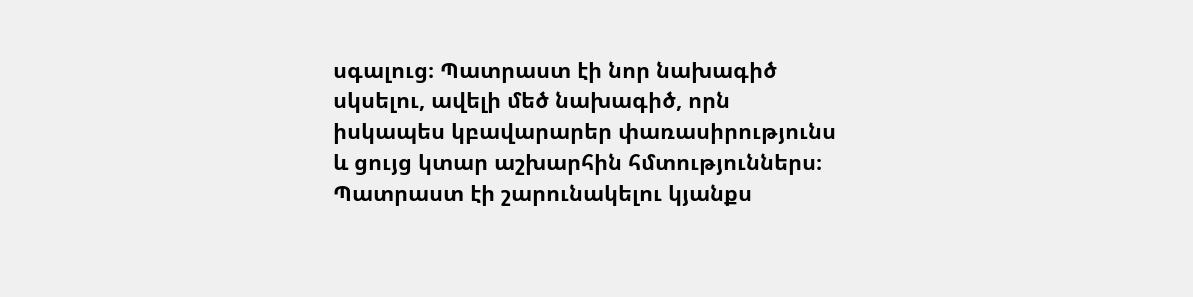սգալուց։ Պատրաստ էի նոր նախագիծ սկսելու, ավելի մեծ նախագիծ, որն իսկապես կբավարարեր փառասիրությունս և ցույց կտար աշխարհին հմտություններս։ Պատրաստ էի շարունակելու կյանքս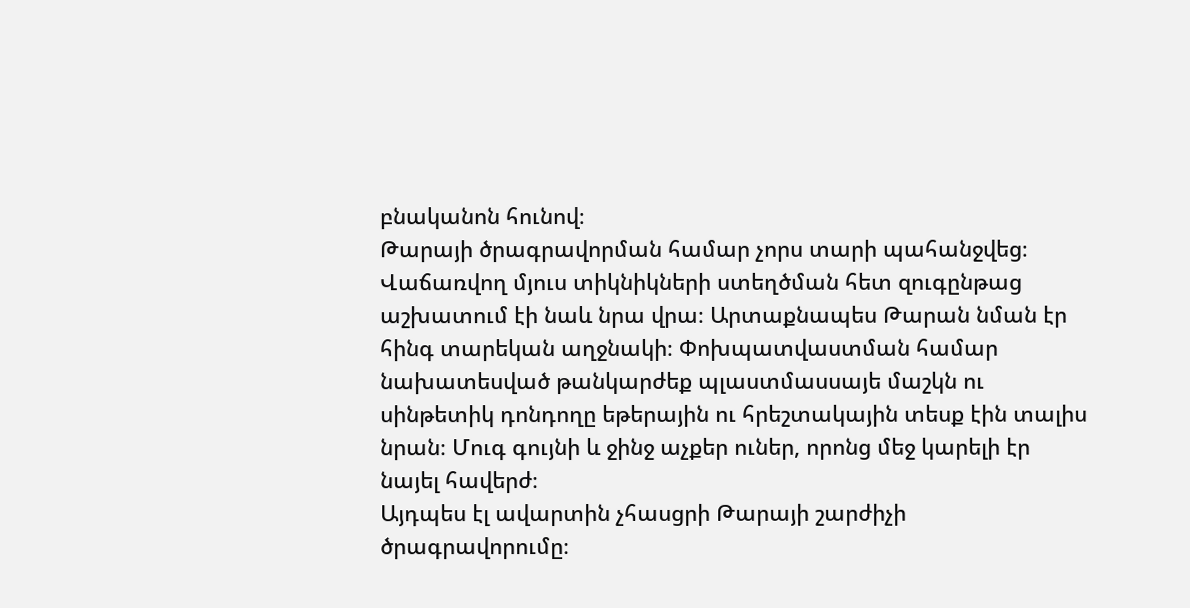բնականոն հունով։
Թարայի ծրագրավորման համար չորս տարի պահանջվեց։ Վաճառվող մյուս տիկնիկների ստեղծման հետ զուգընթաց աշխատում էի նաև նրա վրա։ Արտաքնապես Թարան նման էր հինգ տարեկան աղջնակի։ Փոխպատվաստման համար նախատեսված թանկարժեք պլաստմասսայե մաշկն ու սինթետիկ դոնդողը եթերային ու հրեշտակային տեսք էին տալիս նրան։ Մուգ գույնի և ջինջ աչքեր ուներ, որոնց մեջ կարելի էր նայել հավերժ։
Այդպես էլ ավարտին չհասցրի Թարայի շարժիչի ծրագրավորումը։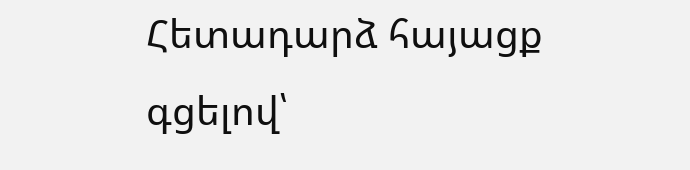Հետադարձ հայացք գցելով՝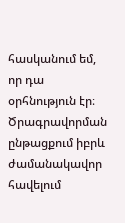հասկանում եմ, որ դա օրհնություն էր։ Ծրագրավորման ընթացքում իբրև ժամանակավոր հավելում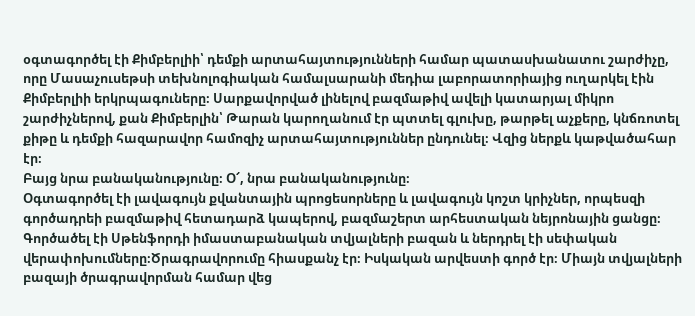օգտագործել էի Քիմբերլիի՝ դեմքի արտահայտությունների համար պատասխանատու շարժիչը, որը Մասաչուսեթսի տեխնոլոգիական համալսարանի մեդիա լաբորատորիայից ուղարկել էին Քիմբերլիի երկրպագուները։ Սարքավորված լինելով բազմաթիվ ավելի կատարյալ միկրո շարժիչներով, քան Քիմբերլին՝ Թարան կարողանում էր պտտել գլուխը, թարթել աչքերը, կնճռոտել քիթը և դեմքի հազարավոր համոզիչ արտահայտություններ ընդունել։ Վզից ներքև կաթվածահար էր։
Բայց նրա բանականությունը։ Օ՜, նրա բանականությունը։
Օգտագործել էի լավագույն քվանտային պրոցեսորները և լավագույն կոշտ կրիչներ, որպեսզի գործադրեի բազմաթիվ հետադարձ կապերով, բազմաշերտ արհեստական նեյրոնային ցանցը։ Գործածել էի Սթենֆորդի իմաստաբանական տվյալների բազան և ներդրել էի սեփական վերափոխումները։Ծրագրավորումը հիասքանչ էր։ Իսկական արվեստի գործ էր։ Միայն տվյալների բազայի ծրագրավորման համար վեց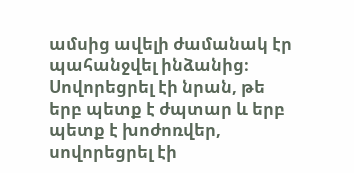ամսից ավելի ժամանակ էր պահանջվել ինձանից։
Սովորեցրել էի նրան, թե երբ պետք է ժպտար և երբ պետք է խոժոռվեր, սովորեցրել էի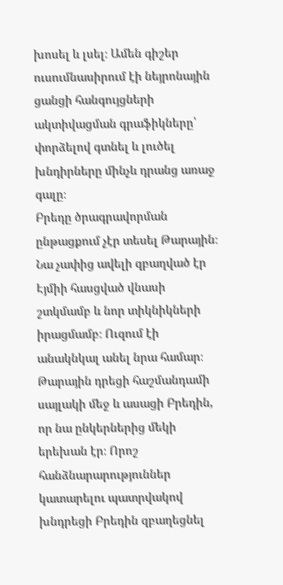խոսել և լսել։ Ամեն գիշեր ուսումնասիրում էի նեյրոնային ցանցի հանգույցների ակտիվացման գրաֆիկները՝ փորձելով գտնել և լուծել խնդիրները մինչև դրանց առաջ գալը։
Բրեդը ծրագրավորման ընթացքում չէր տեսել Թարային։ Նա չափից ավելի զբաղված էր Էյմիի հասցված վնասի շտկմամբ և նոր տիկնիկների իրացմամբ։ Ուզում էի անակնկալ անել նրա համար։
Թարային դրեցի հաշմանդամի սայլակի մեջ և ասացի Բրեդին, որ նա ընկերներից մեկի երեխան էր։ Որոշ հանձնարարություններ կատարելու պատրվակով խնդրեցի Բրեդին զբաղեցնել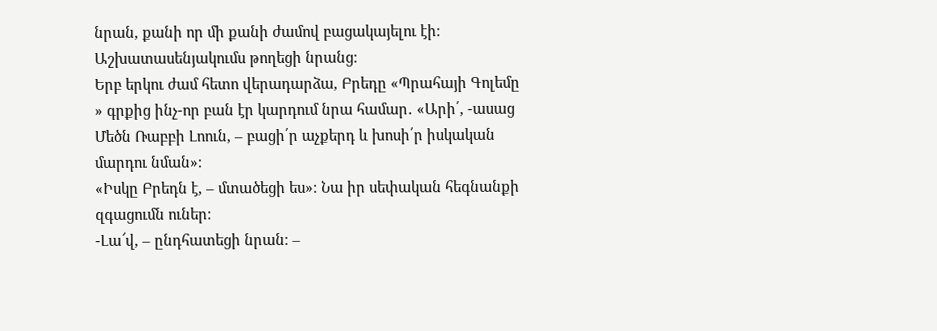նրան, քանի որ մի քանի ժամով բացակայելու էի։ Աշխատասենյակումս թողեցի նրանց։
Երբ երկու ժամ հետո վերադարձա, Բրեդը «Պրահայի Գոլեմը » գրքից ինչ-որ բան էր կարդում նրա համար․ «Արի՛, -ասաց Մեծն Ռաբբի Լոուն, – բացի՛ր աչքերդ և խոսի՛ր իսկական մարդու նման»։
«Իսկը Բրեդն է, – մտածեցի ես»։ Նա իր սեփական հեգնանքի զգացումն ուներ։
-Լա՜վ, – ընդհատեցի նրան։ –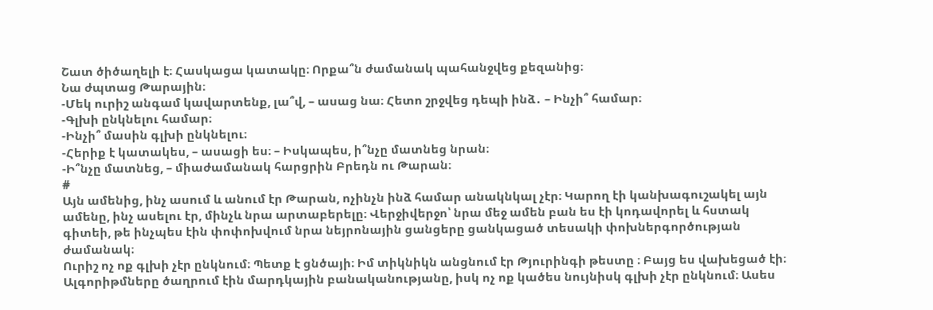Շատ ծիծաղելի է։ Հասկացա կատակը։ Որքա՞ն ժամանակ պահանջվեց քեզանից։
Նա ժպտաց Թարային։
-Մեկ ուրիշ անգամ կավարտենք, լա՞վ, – ասաց նա։ Հետո շրջվեց դեպի ինձ․ – Ինչի՞ համար։
-Գլխի ընկնելու համար։
-Ինչի՞ մասին գլխի ընկնելու։
-Հերիք է կատակես, – ասացի ես։ – Իսկապես, ի՞նչը մատնեց նրան։
-Ի՞նչը մատնեց, – միաժամանակ հարցրին Բրեդն ու Թարան։
#
Այն ամենից, ինչ ասում և անում էր Թարան, ոչինչն ինձ համար անակնկալ չէր։ Կարող էի կանխագուշակել այն ամենը, ինչ ասելու էր, մինչև նրա արտաբերելը։ Վերջիվերջո՝ նրա մեջ ամեն բան ես էի կոդավորել և հստակ գիտեի, թե ինչպես էին փոփոխվում նրա նեյրոնային ցանցերը ցանկացած տեսակի փոխներգործության ժամանակ։
Ուրիշ ոչ ոք գլխի չէր ընկնում։ Պետք է ցնծայի։ Իմ տիկնիկն անցնում էր Թյուրինգի թեստը ։ Բայց ես վախեցած էի։ Ալգորիթմները ծաղրում էին մարդկային բանականությանը, իսկ ոչ ոք կածես նույնիսկ գլխի չէր ընկնում։ Ասես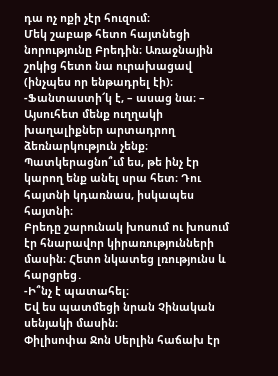դա ոչ ոքի չէր հուզում։
Մեկ շաբաթ հետո հայտնեցի նորությունը Բրեդին։ Առաջնային շոկից հետո նա ուրախացավ (ինչպես որ ենթադրել էի)։
-Ֆանտաստի՜կ է, – ասաց նա։ – Այսուհետ մենք ուղղակի խաղալիքներ արտադրող ձեռնարկություն չենք։ Պատկերացնո՞ւմ ես, թե ինչ էր կարող ենք անել սրա հետ։ Դու հայտնի կդառնաս, իսկապես հայտնի։
Բրեդը շարունակ խոսում ու խոսում էր հնարավոր կիրառությունների մասին։ Հետո նկատեց լռությունս և հարցրեց․
-Ի՞նչ է պատահել։
Եվ ես պատմեցի նրան Չինական սենյակի մասին։
Փիլիսոփա Ջոն Սերլին հաճախ էր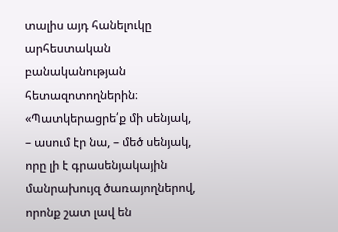տալիս այդ հանելուկը արհեստական բանականության հետազոտողներին։ «Պատկերացրե՛ք մի սենյակ, – ասում էր նա, – մեծ սենյակ, որը լի է գրասենյակային մանրախույզ ծառայողներով, որոնք շատ լավ են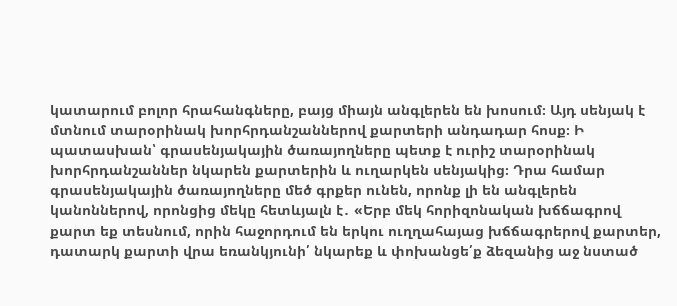կատարում բոլոր հրահանգները, բայց միայն անգլերեն են խոսում։ Այդ սենյակ է մտնում տարօրինակ խորհրդանշաններով քարտերի անդադար հոսք։ Ի պատասխան՝ գրասենյակային ծառայողները պետք է ուրիշ տարօրինակ խորհրդանշաններ նկարեն քարտերին և ուղարկեն սենյակից։ Դրա համար գրասենյակային ծառայողները մեծ գրքեր ունեն, որոնք լի են անգլերեն կանոններով, որոնցից մեկը հետևյալն է․ «Երբ մեկ հորիզոնական խճճագրով քարտ եք տեսնում, որին հաջորդում են երկու ուղղահայաց խճճագրերով քարտեր, դատարկ քարտի վրա եռանկյունի՛ նկարեք և փոխանցե՛ք ձեզանից աջ նստած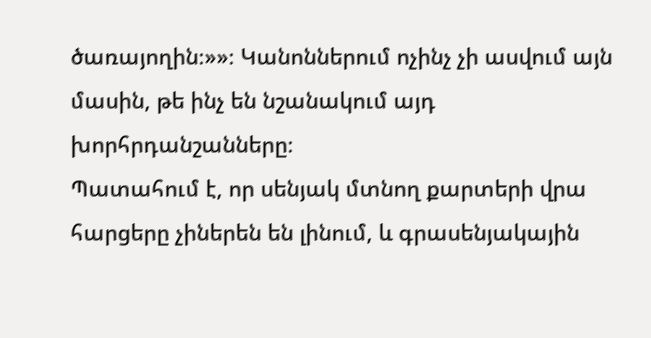ծառայողին։»»։ Կանոններում ոչինչ չի ասվում այն մասին, թե ինչ են նշանակում այդ խորհրդանշանները։
Պատահում է, որ սենյակ մտնող քարտերի վրա հարցերը չիներեն են լինում, և գրասենյակային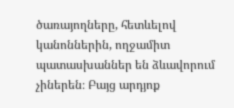ծառայողները, հետևելով կանոններին, ողջամիտ պատասխաններ են ձևավորում չիներեն։ Բայց արդյոք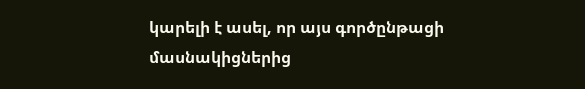կարելի է ասել, որ այս գործընթացի մասնակիցներից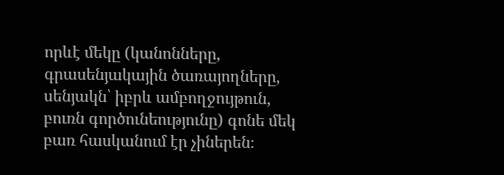որևէ մեկը (կանոնները, գրասենյակային ծառայողները, սենյակն՝ իբրև ամբողջույթուն, բուռն գործունեությունը) գոնե մեկ բառ հասկանում էր չիներեն։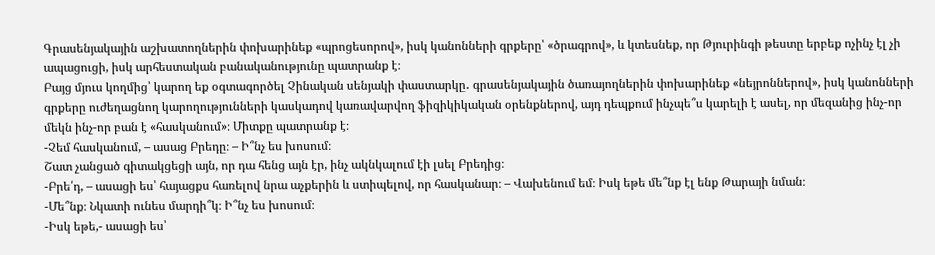Գրասենյակային աշխատողներին փոխարինեք «պրոցեսորով», իսկ կանոնների գրքերը՝ «ծրագրով», և կտեսնեք, որ Թյուրինգի թեստը երբեք ոչինչ էլ չի ապացուցի, իսկ արհեստական բանականությունը պատրանք է։
Բայց մյուս կողմից՝ կարող եք օգտագործել Չինական սենյակի փաստարկը․ գրասենյակային ծառայողներին փոխարինեք «նեյրոններով», իսկ կանոնների գրքերը ուժեղացնող կարողությունների կասկադով կառավարվող ֆիզիկիկական օրենքներով, այդ դեպքում ինչպե՞ս կարելի է ասել, որ մեզանից ինչ-որ մեկն ինչ-որ բան է «հասկանում»։ Միտքը պատրանք է։
-Չեմ հասկանում, – ասաց Բրեդը։ – Ի՞նչ ես խոսում։
Շատ չանցած գիտակցեցի այն, որ դա հենց այն էր, ինչ ակնկալում էի լսել Բրեդից։
-Բրե՛դ, – ասացի ես՝ հայացքս հառելով նրա աչքերին և ստիպելով, որ հասկանար։ – Վախենում եմ։ Իսկ եթե մե՞նք էլ ենք Թարայի նման։
-Մե՞նք։ Նկատի ունես մարդի՞կ։ Ի՞նչ ես խոսում։
-Իսկ եթե,- ասացի ես՝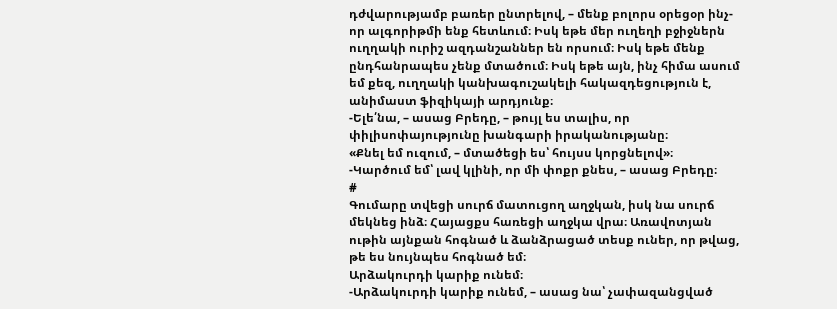դժվարությամբ բառեր ընտրելով, – մենք բոլորս օրեցօր ինչ-որ ալգորիթմի ենք հետևում։ Իսկ եթե մեր ուղեղի բջիջներն ուղղակի ուրիշ ազդանշաններ են որսում։ Իսկ եթե մենք ընդհանրապես չենք մտածում։ Իսկ եթե այն, ինչ հիմա ասում եմ քեզ, ուղղակի կանխագուշակելի հակազդեցություն է, անիմաստ ֆիզիկայի արդյունք։
-Ելե՛նա, – ասաց Բրեդը, – թույլ ես տալիս, որ փիլիսոփայությունը խանգարի իրականությանը։
«Քնել եմ ուզում, – մտածեցի ես՝ հույսս կորցնելով»։
-Կարծում եմ՝ լավ կլինի, որ մի փոքր քնես, – ասաց Բրեդը։
#
Գումարը տվեցի սուրճ մատուցող աղջկան, իսկ նա սուրճ մեկնեց ինձ։ Հայացքս հառեցի աղջկա վրա։ Առավոտյան ութին այնքան հոգնած և ձանձրացած տեսք ուներ, որ թվաց, թե ես նույնպես հոգնած եմ։
Արձակուրդի կարիք ունեմ։
-Արձակուրդի կարիք ունեմ, – ասաց նա՝ չափազանցված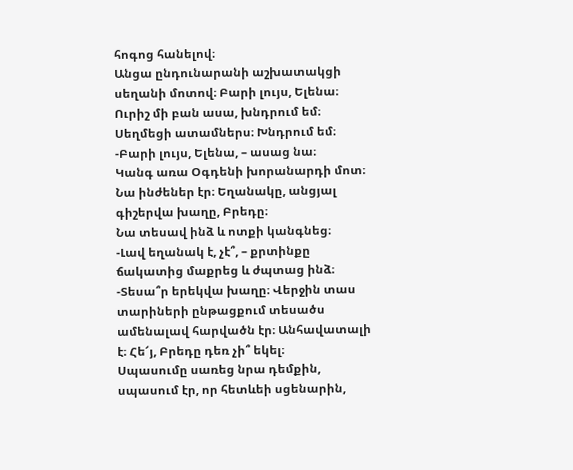հոգոց հանելով։
Անցա ընդունարանի աշխատակցի սեղանի մոտով։ Բարի լույս, Ելենա։
Ուրիշ մի բան ասա, խնդրում եմ։ Սեղմեցի ատամներս։ Խնդրում եմ։
-Բարի լույս, Ելենա, – ասաց նա։
Կանգ առա Օգդենի խորանարդի մոտ։ Նա ինժեներ էր։ Եղանակը, անցյալ գիշերվա խաղը, Բրեդը։
Նա տեսավ ինձ և ոտքի կանգնեց։
-Լավ եղանակ է, չէ՞, – քրտինքը ճակատից մաքրեց և ժպտաց ինձ։
-Տեսա՞ր երեկվա խաղը։ Վերջին տաս տարիների ընթացքում տեսածս ամենալավ հարվածն էր։ Անհավատալի է։ Հե՜յ, Բրեդը դեռ չի՞ եկել։
Սպասումը սառեց նրա դեմքին, սպասում էր, որ հետևեի սցենարին,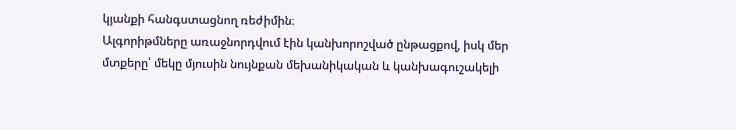կյանքի հանգստացնող ռեժիմին։
Ալգորիթմները առաջնորդվում էին կանխորոշված ընթացքով, իսկ մեր մտքերը՝ մեկը մյուսին նույնքան մեխանիկական և կանխագուշակելի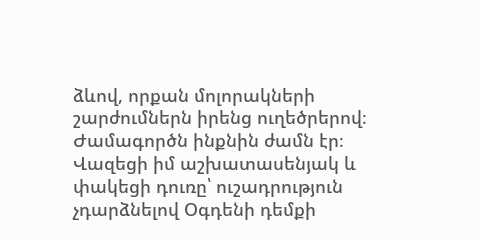ձևով, որքան մոլորակների շարժումներն իրենց ուղեծրերով։ Ժամագործն ինքնին ժամն էր։
Վազեցի իմ աշխատասենյակ և փակեցի դուռը՝ ուշադրություն չդարձնելով Օգդենի դեմքի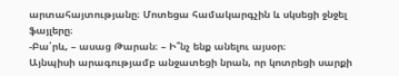արտահայտությանը։ Մոտեցա համակարգչին և սկսեցի ջնջել ֆայլերը։
-Բա՛րև, – ասաց Թարան։ – Ի՞նչ ենք անելու այսօր։
Այնպիսի արագությամբ անջատեցի նրան, որ կոտրեցի սարքի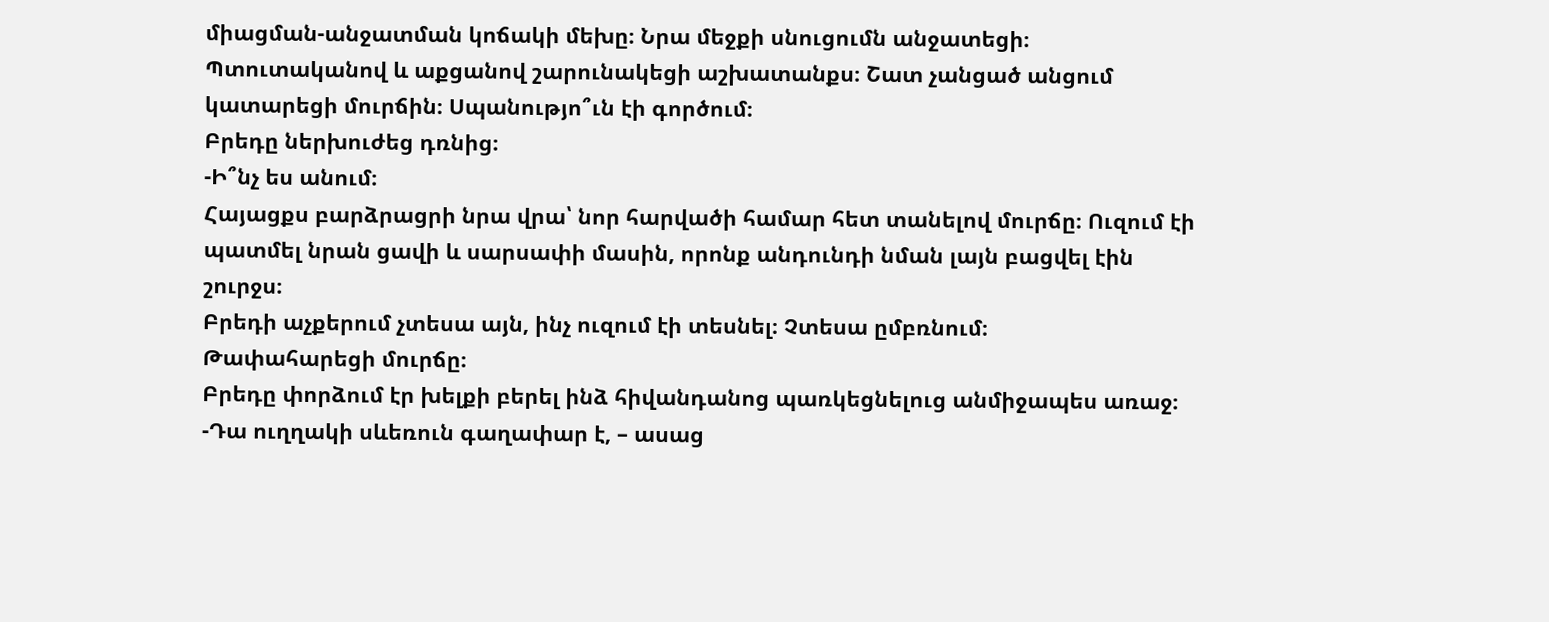միացման-անջատման կոճակի մեխը։ Նրա մեջքի սնուցումն անջատեցի։ Պտուտականով և աքցանով շարունակեցի աշխատանքս։ Շատ չանցած անցում կատարեցի մուրճին։ Սպանությո՞ւն էի գործում։
Բրեդը ներխուժեց դռնից։
-Ի՞նչ ես անում։
Հայացքս բարձրացրի նրա վրա՝ նոր հարվածի համար հետ տանելով մուրճը։ Ուզում էի պատմել նրան ցավի և սարսափի մասին, որոնք անդունդի նման լայն բացվել էին շուրջս։
Բրեդի աչքերում չտեսա այն, ինչ ուզում էի տեսնել։ Չտեսա ըմբռնում։
Թափահարեցի մուրճը։
Բրեդը փորձում էր խելքի բերել ինձ հիվանդանոց պառկեցնելուց անմիջապես առաջ։
-Դա ուղղակի սևեռուն գաղափար է, – ասաց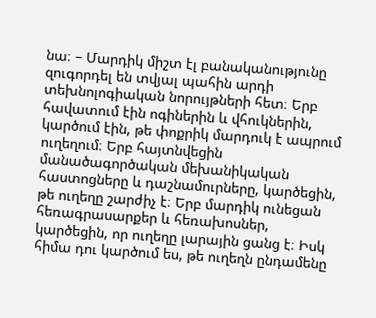նա։ – Մարդիկ միշտ էլ բանականությունը զուգորդել են տվյալ պահին արդի տեխնոլոգիական նորույթների հետ։ Երբ հավատում էին ոգիներին և վհուկներին, կարծում էին, թե փոքրիկ մարդուկ է ապրում ուղեղում։ Երբ հայտնվեցին մանածագործական մեխանիկական հաստոցները և դաշնամուրները, կարծեցին, թե ուղեղը շարժիչ է։ Երբ մարդիկ ունեցան հեռագրասարքեր և հեռախոսներ, կարծեցին, որ ուղեղը լարային ցանց է։ Իսկ հիմա դու կարծում ես, թե ուղեղն ընդամենը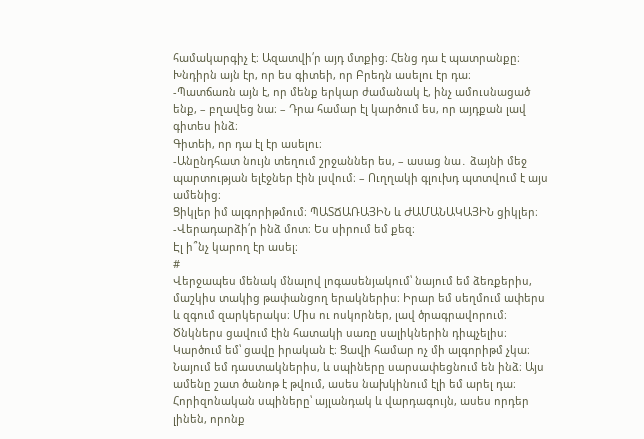համակարգիչ է։ Ազատվի՛ր այդ մտքից։ Հենց դա է պատրանքը։
Խնդիրն այն էր, որ ես գիտեի, որ Բրեդն ասելու էր դա։
-Պատճառն այն է, որ մենք երկար ժամանակ է, ինչ ամուսնացած ենք, – բղավեց նա։ – Դրա համար էլ կարծում ես, որ այդքան լավ գիտես ինձ։
Գիտեի, որ դա էլ էր ասելու։
-Անընդհատ նույն տեղում շրջաններ ես, – ասաց նա․ ձայնի մեջ պարտության ելէջներ էին լսվում։ – Ուղղակի գլուխդ պտտվում է այս ամենից։
Ցիկլեր իմ ալգորիթմում։ ՊԱՏՃԱՌԱՅԻՆ և ԺԱՄԱՆԱԿԱՅԻՆ ցիկլեր։
-Վերադարձի՛ր ինձ մոտ։ Ես սիրում եմ քեզ։
Էլ ի՞նչ կարող էր ասել։
#
Վերջապես մենակ մնալով լոգասենյակում՝ նայում եմ ձեռքերիս, մաշկիս տակից թափանցող երակներիս։ Իրար եմ սեղմում ափերս և զգում զարկերակս։ Միս ու ոսկորներ, լավ ծրագրավորում։
Ծնկներս ցավում էին հատակի սառը սալիկներին դիպչելիս։
Կարծում եմ՝ ցավը իրական է։ Ցավի համար ոչ մի ալգորիթմ չկա։ Նայում եմ դաստակներիս, և սպիները սարսափեցնում են ինձ։ Այս ամենը շատ ծանոթ է թվում, ասես նախկինում էլի եմ արել դա։ Հորիզոնական սպիները՝ այլանդակ և վարդագույն, ասես որդեր լինեն, որոնք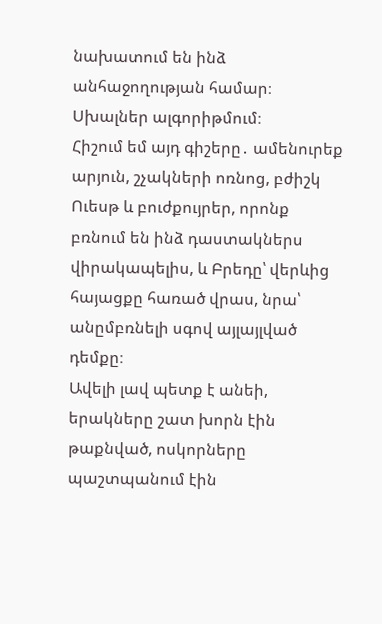նախատում են ինձ անհաջողության համար։ Սխալներ ալգորիթմում։
Հիշում եմ այդ գիշերը․ ամենուրեք արյուն, շչակների ոռնոց, բժիշկ Ուեսթ և բուժքույրեր, որոնք բռնում են ինձ դաստակներս վիրակապելիս, և Բրեդը՝ վերևից հայացքը հառած վրաս, նրա՝ անըմբռնելի սգով այլայլված դեմքը։
Ավելի լավ պետք է անեի, երակները շատ խորն էին թաքնված, ոսկորները պաշտպանում էին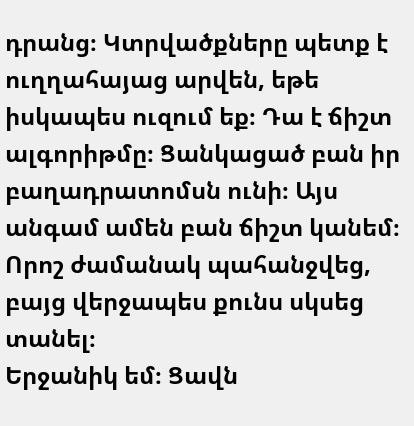դրանց։ Կտրվածքները պետք է ուղղահայաց արվեն, եթե իսկապես ուզում եք։ Դա է ճիշտ ալգորիթմը։ Ցանկացած բան իր բաղադրատոմսն ունի։ Այս անգամ ամեն բան ճիշտ կանեմ։
Որոշ ժամանակ պահանջվեց, բայց վերջապես քունս սկսեց տանել։
Երջանիկ եմ։ Ցավն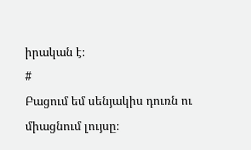իրական է։
#
Բացում եմ սենյակիս դուռն ու միացնում լույսը։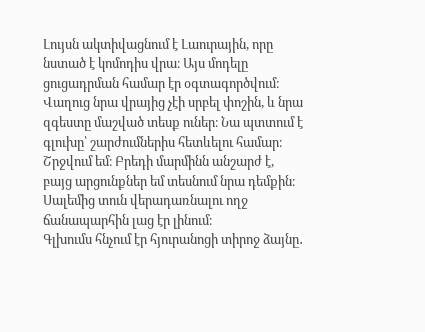Լույսն ակտիվացնում է Լաուրային, որը նստած է կոմոդիս վրա։ Այս մոդելը ցուցադրման համար էր օգտագործվում։ Վաղուց նրա վրայից չէի սրբել փոշին, և նրա զգեստը մաշված տեսք ուներ։ Նա պտտում է գլուխը՝ շարժումներիս հետևելու համար։
Շրջվում եմ։ Բրեդի մարմինն անշարժ է, բայց արցունքներ եմ տեսնում նրա դեմքին։ Սալեմից տուն վերադառնալու ողջ ճանապարհին լաց էր լինում։
Գլխումս հնչում էր հյուրանոցի տիրոջ ձայնը․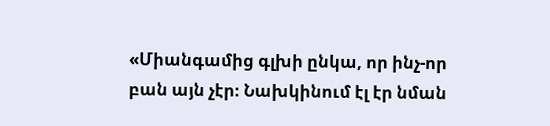«Միանգամից գլխի ընկա, որ ինչ-որ բան այն չէր։ Նախկինում էլ էր նման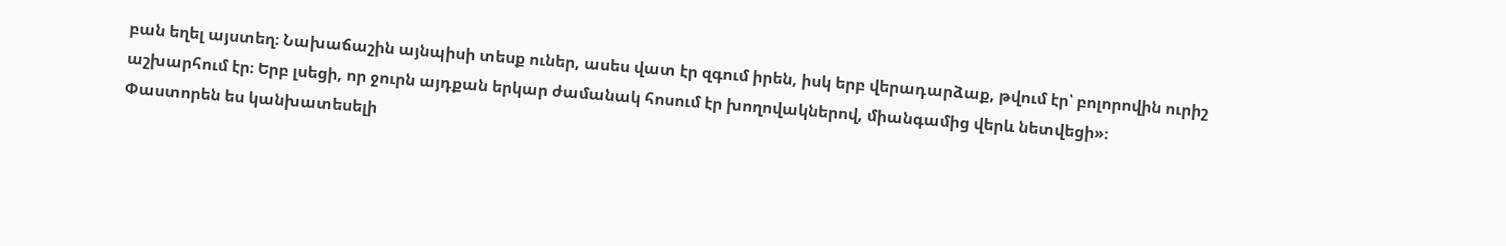բան եղել այստեղ։ Նախաճաշին այնպիսի տեսք ուներ, ասես վատ էր զգում իրեն, իսկ երբ վերադարձաք, թվում էր՝ բոլորովին ուրիշ աշխարհում էր։ Երբ լսեցի, որ ջուրն այդքան երկար ժամանակ հոսում էր խողովակներով, միանգամից վերև նետվեցի»։
Փաստորեն ես կանխատեսելի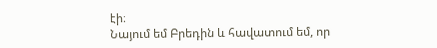էի։
Նայում եմ Բրեդին և հավատում եմ, որ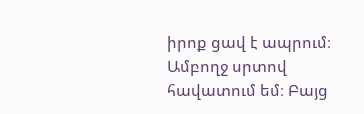իրոք ցավ է ապրում։ Ամբողջ սրտով հավատում եմ։ Բայց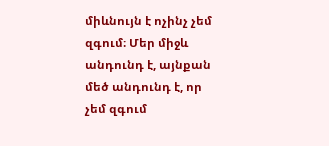միևնույն է ոչինչ չեմ զգում։ Մեր միջև անդունդ է, այնքան մեծ անդունդ է, որ չեմ զգում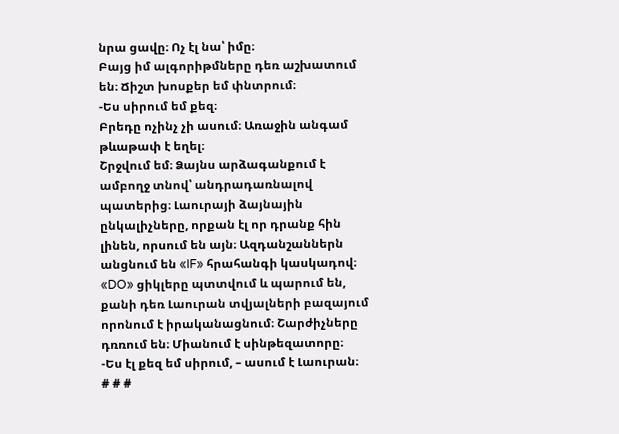նրա ցավը։ Ոչ էլ նա՝ իմը։
Բայց իմ ալգորիթմները դեռ աշխատում են։ Ճիշտ խոսքեր եմ փնտրում։
-Ես սիրում եմ քեզ։
Բրեդը ոչինչ չի ասում։ Առաջին անգամ թևաթափ է եղել։
Շրջվում եմ։ Ձայնս արձագանքում է ամբողջ տնով՝ անդրադառնալով պատերից։ Լաուրայի ձայնային ընկալիչները, որքան էլ որ դրանք հին լինեն, որսում են այն։ Ազդանշաններն անցնում են «IF» հրահանգի կասկադով։ «DO» ցիկլերը պտտվում և պարում են, քանի դեռ Լաուրան տվյալների բազայում որոնում է իրականացնում։ Շարժիչները դռռում են։ Միանում է սինթեզատորը։
-Ես էլ քեզ եմ սիրում, – ասում է Լաուրան։
# # #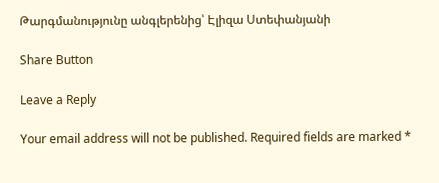Թարգմանությունը անգլերենից՝ Էլիզա Ստեփանյանի

Share Button

Leave a Reply

Your email address will not be published. Required fields are marked *